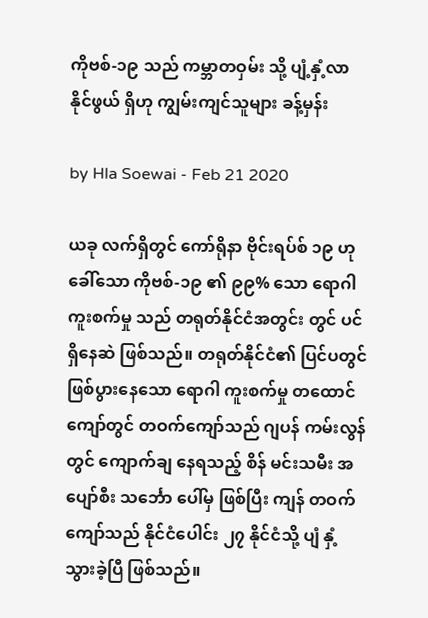ကိုဗစ်-၁၉ သည် ကမ္ဘာတဝှမ်း သို့ ပျံ့နှံ့လာနိုင်ဖွယ် ရှိဟု ကျွမ်းကျင်သူများ ခန့်မှန်း

by Hla Soewai - Feb 21 2020

ယခု လက်ရှိတွင် ကော်ရိုနာ ဗိုင်းရပ်စ် ၁၉ ဟု ခေါ်သော ကိုဗစ်-၁၉ ၏ ၉၉% သော ရောဂါကူးစက်မှု သည် တရုတ်နိုင်ငံအတွင်း တွင် ပင် ရှိနေဆဲ ဖြစ်သည်။ တရုတ်နိုင်ငံ၏ ပြင်ပတွင် ဖြစ်ပွားနေသော ရောဂါ ကူးစက်မှု တထောင်ကျော်တွင် တဝက်ကျော်သည် ဂျပန် ကမ်းလွန်တွင် ကျောက်ချ နေရသည့် စိန် မင်းသမီး အပျော်စီး သင်္ဘော ပေါ်မှ ဖြစ်ပြီး ကျန် တဝက်ကျော်သည် နိုင်ငံပေါင်း ၂၇ နိုင်ငံသို့ ပျံ နှံ့သွားခဲ့ပြီ ဖြစ်သည်။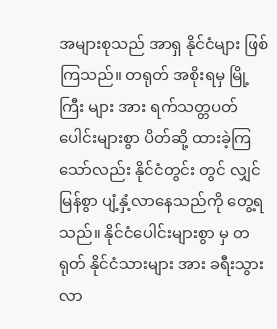အများစုသည် အာရှ နိုင်ငံများ ဖြစ်ကြသည်။ တရုတ် အစိုးရမှ မြို့ကြီး များ အား ရက်သတ္တပတ်ပေါင်းများစွာ ပိတ်ဆို့ ထားခဲ့ကြသော်လည်း နိုင်ငံတွင်း တွင် လျှင်မြန်စွာ ပျံ့နှံ့လာနေသည်ကို တွေ့ရသည်။ နိုင်ငံပေါင်းများစွာ မှ တရုတ် နိုင်ငံသားများ အား ခရီးသွားလာ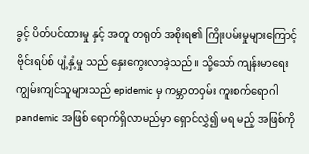ခွင့် ပိတ်ပင်ထားမှု နှင့် အတူ တရုတ် အစိုးရ၏ ကြိုးပမ်းမှုများကြောင့် ဗိုင်းရပ်စ် ပျံ့နှံ့မှု သည် နှေးကွေးလာခဲ့သည်။ သို့သော် ကျန်းမာရေး ကျွမ်းကျင်သူများသည် epidemic မှ ကမ္ဘာတဝှမ်း ကူးစက်ရောဂါ pandemic အဖြစ် ရောက်ရှိလာမည်မှာ ရှောင်လွှဲ၍ မရ မည့် အဖြစ်ကို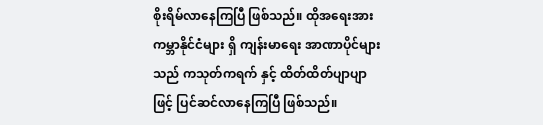စိုးရိမ်လာနေကြပြီ ဖြစ်သည်။ ထိုအရေးအား ကမ္ဘာနိုင်ငံများ ရှိ ကျန်းမာရေး အာဏာပိုင်များသည် ကသုတ်ကရက် နှင့် ထိတ်ထိတ်ပျာပျာ ဖြင့် ပြင်ဆင်လာနေကြပြီ ဖြစ်သည်။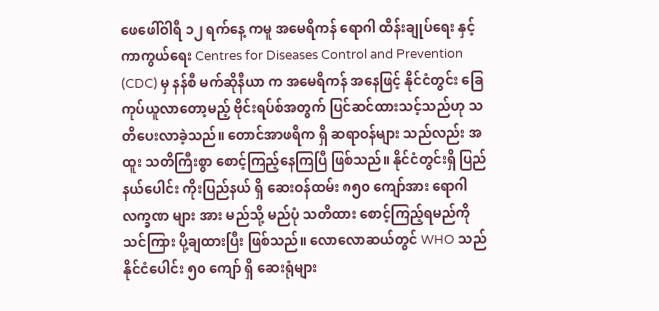ဖေဖေါ်ဝါရီ ၁၂ ရက်နေ့ ကမူ အမေရိကန် ရောဂါ ထိန်းချုပ်ရေး နှင့် ကာကွယ်ရေး Centres for Diseases Control and Prevention (CDC) မှ နန်စီ မက်ဆိုနီယာ က အမေရိကန် အနေဖြင့် နိုင်ငံတွင်း ခြေကုပ်ယူလာတော့မည့် ဗိုင်းရပ်စ်အတွက် ပြင်ဆင်ထားသင့်သည်ဟု သတိပေးလာခဲ့သည်။ တောင်အာဖရိက ရှိ ဆရာဝန်များ သည်လည်း အထူး သတိကြီးစွာ စောင့်ကြည့်နေကြပြီ ဖြစ်သည်။ နိုင်ငံတွင်းရှိ ပြည်နယ်ပေါင်း ကိုးပြည်နယ် ရှိ ဆေးဝန်ထမ်း ၈၅၀ ကျော်အား ရောဂါ လက္ခဏ များ အား မည်သို့ မည်ပုံ သတိထား စောင့်ကြည့်ရမည်ကို သင်ကြား ပို့ချထားပြီး ဖြစ်သည်။ လောလောဆယ်တွင် WHO သည် နိုင်ငံပေါင်း ၅၀ ကျော် ရှိ ဆေးရုံများ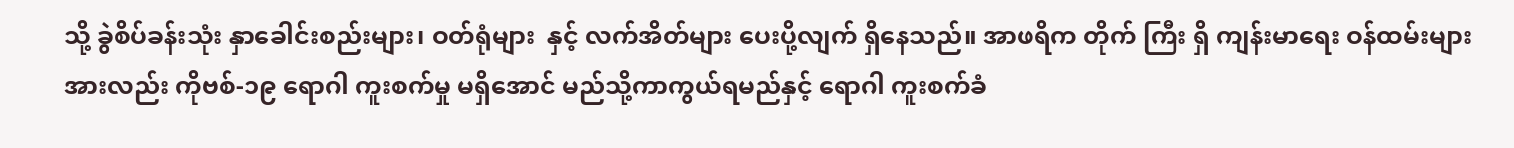သို့ ခွဲစိပ်ခန်းသုံး နှာခေါင်းစည်းများ၊ ဝတ်ရုံများ  နှင့် လက်အိတ်များ ပေးပို့လျက် ရှိနေသည်။ အာဖရိက တိုက် ကြီး ရှိ ကျန်းမာရေး ဝန်ထမ်းများအားလည်း ကိုဗစ်-၁၉ ရောဂါ ကူးစက်မှု မရှိအောင် မည်သို့ကာကွယ်ရမည်နှင့် ရောဂါ ကူးစက်ခံ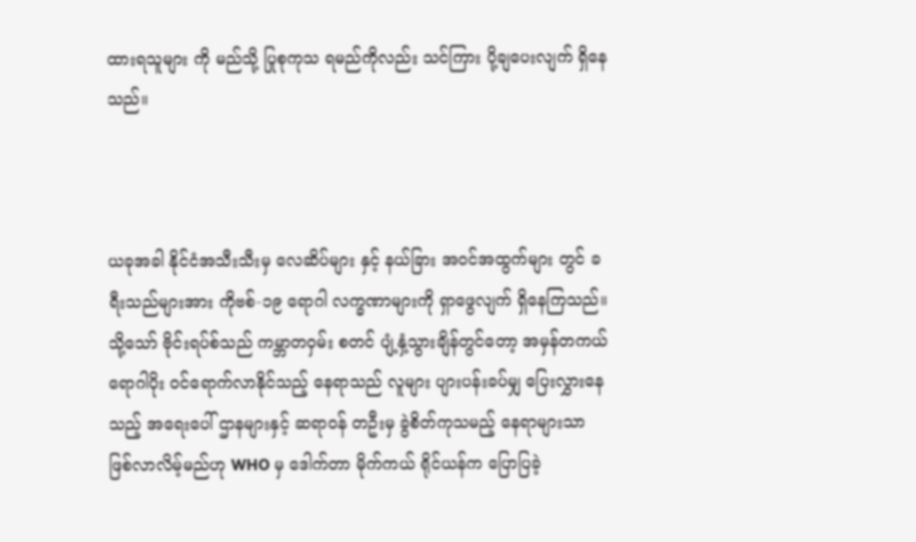ထားရသူများ ကို မည်သို့ ပြုစုကုသ ရမည်ကိုလည်း သင်ကြား ပို့ချပေးလျက် ရှိနေသည်။



ယခုအခါ နိုင်ငံအသီးသီးမှ လေဆိပ်များ နှင့် နယ်ခြား အဝင်အထွက်များ တွင် ခရီးသည်များအား ကိုဗစ်-၁၉ ရောဂါ လက္ခဏာများကို ရှာဖွေလျက် ရှိနေကြသည်။ သို့သော် ဗိုင်းရပ်စ်သည် ကမ္ဘာတဝှမ်း စတင် ပျံ့နှံ့သွားချိန်တွင်တော့ အမှန်တကယ် ရောဂါပိုး ဝင်ရောက်လာနိုင်သည့် နေရာသည် လူများ ပျားပန်းခပ်မျှ ပြေးလွှားနေသည့် အရေးပေါ် ဌာနများနှင့် ဆရာဝန် တဦးမှ ခွဲစိတ်ကုသမည့် နေရာများသာ ဖြစ်လာလိမ့်မည်ဟု WHO မှ ဒေါက်တာ မိုက်ကယ် ရိုင်ယန်က ပြောပြခဲ့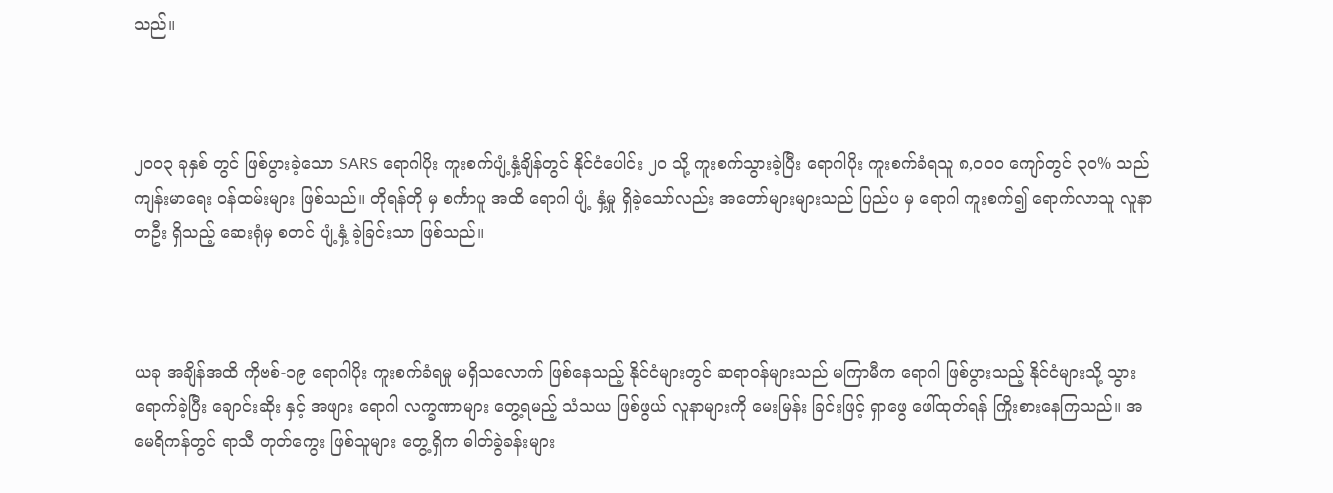သည်။



၂၀၀၃ ခုနှစ် တွင် ဖြစ်ပွားခဲ့သော SARS ရောဂါပိုး ကူးစက်ပျံ့နှံ့ချိန်တွင် နိုင်ငံပေါင်း ၂၀ သို့ ကူးစက်သွားခဲ့ပြီး ရောဂါပိုး ကူးစက်ခံရသူ ၈,၀၀၀ ကျော်တွင် ၃၀% သည် ကျန်းမာရေး ဝန်ထမ်းများ ဖြစ်သည်။ တိုရန်တို မှ စင်္ကာပူ အထိ ရောဂါ ပျံ့ နှံ့မှု ရှိခဲ့သော်လည်း အတော်များများသည် ပြည်ပ မှ ရောဂါ ကူးစက်၍ ရောက်လာသူ လူနာတဦး ရှိသည့် ဆေးရုံမှ စတင် ပျံ့နှံ့ ခဲ့ခြင်းသာ ဖြစ်သည်။



ယခု အချိန်အထိ ကိုဗစ်-၁၉ ရောဂါပိုး ကူးစက်ခံရမှု မရှိသလောက် ဖြစ်နေသည့် နိုင်ငံများတွင် ဆရာဝန်များသည် မကြာမီက ရောဂါ ဖြစ်ပွားသည့် နိုင်ငံများသို့ သွားရောက်ခဲ့ပြီး ချောင်းဆိုး နှင့် အဖျား ရောဂါ လက္ခဏာများ တွေ့ရမည့် သံသယ ဖြစ်ဖွယ် လူနာများကို မေးမြန်း ခြင်းဖြင့် ရှာဖွေ ဖေါ်ထုတ်ရန် ကြိုးစားနေကြသည်။ အမေရိကန်တွင် ရာသီ တုတ်ကွေး ဖြစ်သူများ တွေ့ရှိက ဓါတ်ခွဲခန်းများ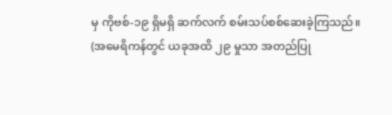မှ ကိုဗစ်-၁၉ ရှိမရှိ ဆက်လက် စမ်းသပ်စစ်ဆေးခဲ့ကြသည်။ (အမေရိကန်တွင် ယခုအထိ ၂၉ မှုသာ အတည်ပြု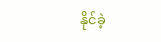နိုင်ခဲ့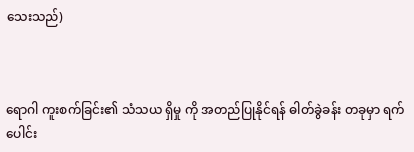သေးသည်)



ရောဂါ ကူးစက်ခြင်း၏ သံသယ ရှိမှု ကို အတည်ပြုနိုင်ရန် ဓါတ်ခွဲခန်း တခုမှာ ရက်ပေါင်း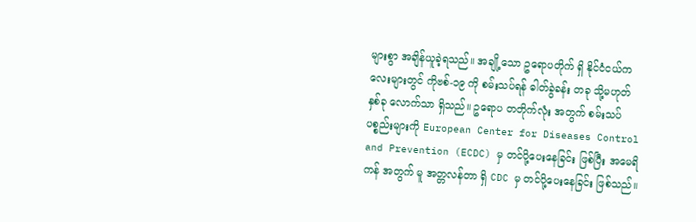များစွာ အချိန်ယူခဲ့ရသည်။ အချို့သော ဥရောပတိုက် ရှိ နိုင်ငံငယ်ကလေးများတွင် ကိုဗစ်-၁၉ ကို စမ်းသပ်ရန် ဓါတ်ခွဲခန်း တခု သို့မဟုတ် နှစ်ခု လောက်သာ ရှိသည်။ ဥရောပ တတိုက်လုံး အတွက် စမ်းသပ်ပစ္စည်းများကို European Center for Diseases Control and Prevention (ECDC) မှ တင်ပို့ပေးနေခြင်း ဖြစ်ပြီး အမေရိကန် အတွက် မူ အတ္တလန်တာ ရှိ CDC မှ တင်ပို့ပေးနေခြင်း ဖြစ်သည်။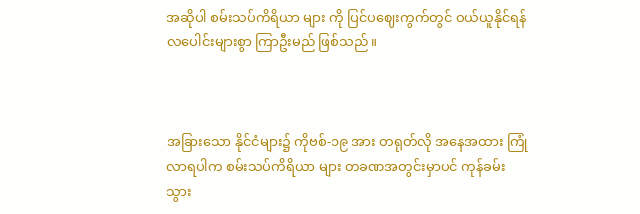အဆိုပါ စမ်းသပ်ကိရိယာ များ ကို ပြင်ပဈေးကွက်တွင် ဝယ်ယူနိုင်ရန် လပေါင်းများစွာ ကြာဦးမည် ဖြစ်သည်။



အခြားသော နိုင်ငံများ၌ ကိုဗစ်-၁၉ အား တရုတ်လို အနေအထား ကြုံလာရပါက စမ်းသပ်ကိရိယာ များ တခဏအတွင်းမှာပင် ကုန်ခမ်းသွား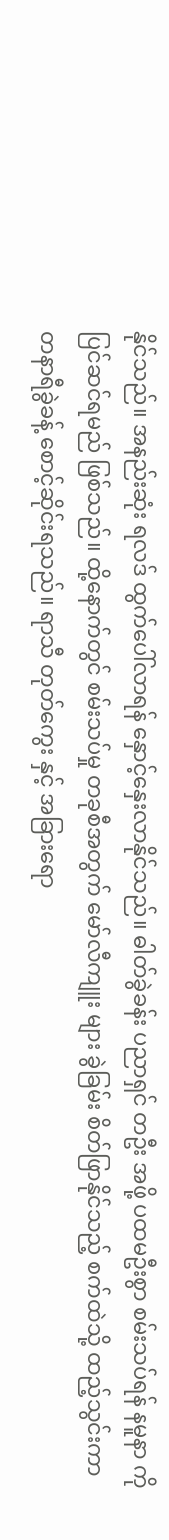နိုင်သည်။ အနည်းဆုံး ရလဒ် ထွက်ပေါ်လာရန် နှောင့်နှေးလာနိုင်သည်။ ဓါတ်ခွဲခန်း ပညာရှင် တဦး အဖို့ ပထမဦးစွာ စမ်းသပ်ရန် နမူနာ ကို ပြင်ဆင်ရမည် ဖြစ်သည်။ ထို့နောက်တွင် စမ်းသပ်မှု တခုစီအတွက် မော်လီကျူး များ ခွဲခြမ်း စိတ်ဖြာနိုင်သည့် စက်ထဲသို့ ထည့်သွင်းကာ တနာရီခွဲခန့် စောင့်ဆိုင်းရသည်။ ရာသီ တုတ်ကွေး နှင့် အခြားရော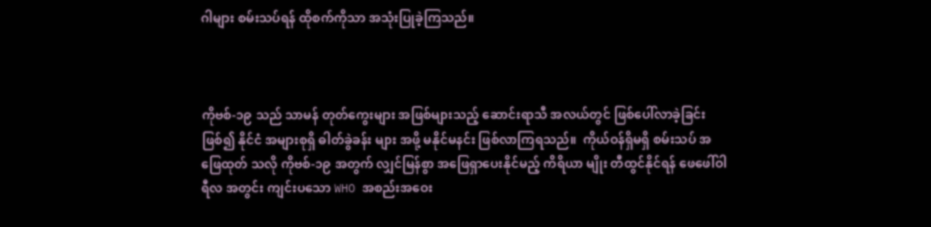ဂါများ စမ်းသပ်ရန် ထိုစက်ကိုသာ အသုံးပြုခဲ့ကြသည်။



ကိုဗစ်-၁၉ သည် သာမန် တုတ်ကွေးများ အဖြစ်များသည့် ဆောင်းရာသီ အလယ်တွင် ဖြစ်ပေါ်လာခဲ့ခြင်း ဖြစ်၍ နိုင်ငံ အများစုရှိ ဓါတ်ခွဲခန်း များ အဖို့ မနိုင်မနင်း ဖြစ်လာကြရသည်။  ကိုယ်ဝန်ရှိမရှိ စမ်းသပ် အဖြေထုတ် သလို ကိုဗစ်-၁၉ အတွက် လျှင်မြန်စွာ အဖြေရှာပေးနိုင်မည့် ကိရိယာ မျိုး တီထွင်နိုင်ရန် ဖေဖေါ်ဝါရီလ အတွင်း ကျင်းပသော WHO အစည်းအဝေး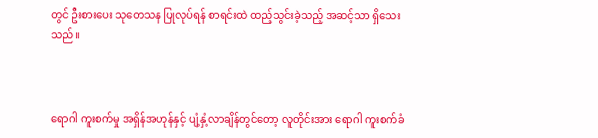တွင် ဦးစားပေး သုတေသန ပြုလုပ်ရန် စာရင်းထဲ ထည့်သွင်းခဲ့သည့် အဆင့်သာ ရှိသေးသည်။



ရောဂါ ကူးစက်မှု အရှိန်အဟုန်နှင့် ပျံ့နှံ့လာချိန်တွင်တော့ လူတိုင်းအား ရောဂါ ကူးစက်ခံ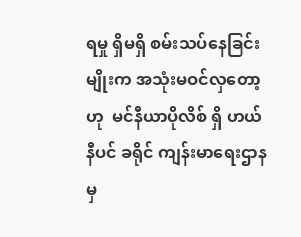ရမှု ရှိမရှိ စမ်းသပ်နေခြင်းမျိုးက အသုံးမဝင်လှတော့ဟု  မင်နီယာပိုလိစ် ရှိ ဟယ်နီပင် ခရိုင် ကျန်းမာရေးဌာနမှ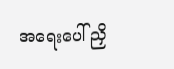အရေးပေါ် ညှိ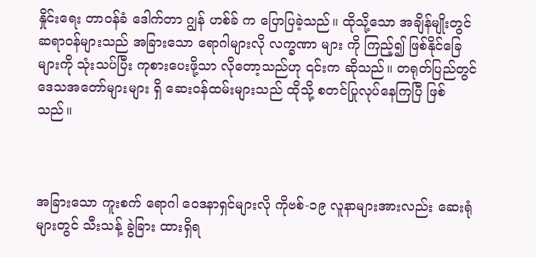နှိုင်းရေး တာဝန်ခံ ဒေါက်တာ ဂျွန် ဟစ်ခ် က ပြောပြခဲ့သည်။ ထိုသို့သော အချိန်မျိုးတွင် ဆရာဝန်များသည် အခြားသော ရောဂါများလို လက္ခဏာ များ ကို ကြည့်၍ ဖြစ်နိုင်ခြေများကို သုံးသပ်ပြီး ကုစားပေးဖို့သာ လိုတော့သည်ဟု ၎င်းက ဆိုသည်။ တရုတ်ပြည်တွင် ဒေသအတော်များများ ရှိ ဆေးဝန်ထမ်းများသည် ထိုသို့ စတင်ပြုလုပ်နေကြပြီ ဖြစ်သည်။



အခြားသော ကူးစက် ရောဂါ ဝေဒနာရှင်များလို ကိုဗစ်-၁၉ လူနာများအားလည်း ဆေးရုံများတွင် သီးသန့် ခွဲခြား ထားရှိရ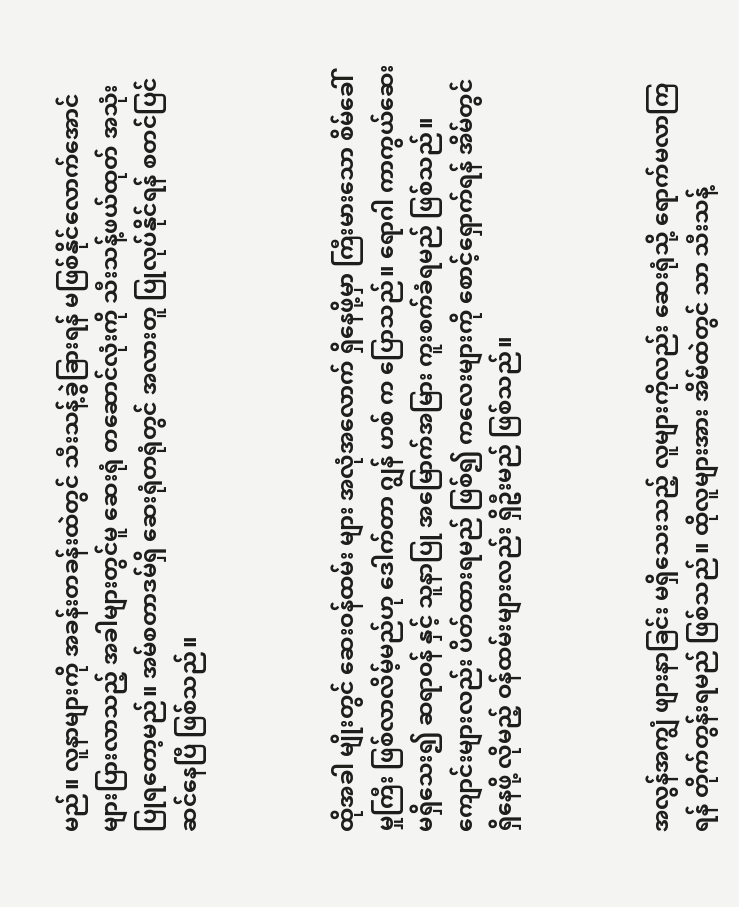မည်။ လူနာများကို အခန်းတခန်းထဲတွင် သီးသန့်ခွဲခြားရန် မဖြစ်နိုင်လောက်အောင် များပြားလာသည့် အခါများတွင်မူ ဆေးရုံ တဆောင်လုံးကို သီးသန့်ဖယ်ထုတ် အသုံးပြုရတော့မည်။ အမ်စတာဒမ်ရှိ ဆေးရုံတရုံတွင် အလားတူ ပြုလုပ်နိုင်ရန် စတင်ပြင်ဆင်နေပြီ ဖြစ်သည်။



ထိုအခါ မျိုးတွင် ဆေးဝန်ထမ်း များ အလုံအလောက် ရှိနေဖို့မှာ ကြီးမားသော စိမ်ခေါ်မှုကြီး ဖြစ်လာလိမ့်မည်ဟု ဒေါက်တာ ဂျွန် ဟစ် က ပြောသည်။ ရောဂါ ကာကွယ်ဆေး မရှိသေး၍ ဆရာဝန် နှင့် သူနာပြု အမြောက်အမြား ကူးစက်ခံရမည် ဖြစ်သည်။ ကျောင်းများလည်း ပိတ်ထားရမည် ဖြစ်၍ ကလေးများကို စောင့်ရှောက်ရန် အိမ်တွင် ရှိနေဖို့ လိုမည့် ဝန်ထမ်းများလည်း ရှိဦးမည် ဖြစ်သည်။



အလွန်အကျွံ ဖျားနာခြင်း မရှိသေးသည့် လူများကိုလည်း ဆေးရုံသို့ ရောက်မလာကြရန် တိုက်တွန်းရမည် ဖြစ်သည်။ ထိုလူများအား အိမ်ထဲတွင် သာ သီးသန့်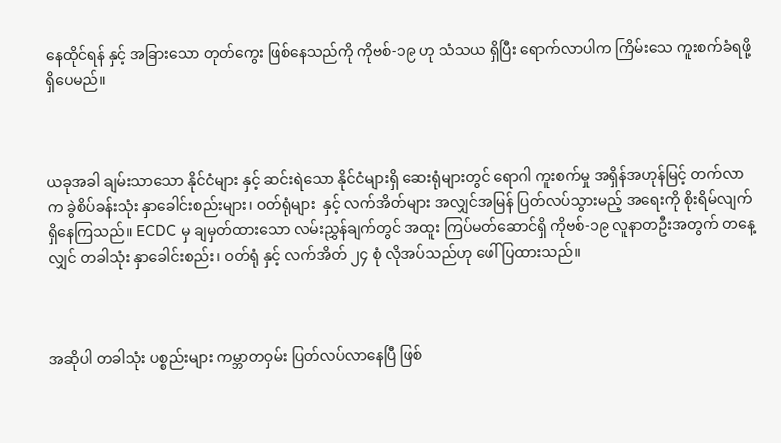နေထိုင်ရန် နှင့် အခြားသော တုတ်ကွေး ဖြစ်နေသည်ကို ကိုဗစ်-၁၉ ဟု သံသယ ရှိပြီး ရောက်လာပါက ကြိမ်းသေ ကူးစက်ခံရဖို့ ရှိပေမည်။



ယခုအခါ ချမ်းသာသော နိုင်ငံများ နှင့် ဆင်းရဲသော နိုင်ငံများရှိ ဆေးရုံများတွင် ရောဂါ ကူးစက်မှု အရှိန်အဟုန်မြင့် တက်လာက ခွဲစိပ်ခန်းသုံး နှာခေါင်းစည်းများ၊ ဝတ်ရုံများ  နှင့် လက်အိတ်များ အလျှင်အမြန် ပြတ်လပ်သွားမည့် အရေးကို စိုးရိမ်လျက် ရှိနေကြသည်။ ECDC မှ ချမှတ်ထားသော လမ်းညွှန်ချက်တွင် အထူး ကြပ်မတ်ဆောင်ရှိ ကိုဗစ်-၁၉ လူနာတဦးအတွက် တနေ့လျှင် တခါသုံး နှာခေါင်းစည်း၊ ဝတ်ရုံ နှင့် လက်အိတ် ၂၄ စုံ လိုအပ်သည်ဟု ဖေါ်ပြထားသည်။



အဆိုပါ တခါသုံး ပစ္စည်းများ ကမ္ဘာတဝှမ်း ပြတ်လပ်လာနေပြီ ဖြစ်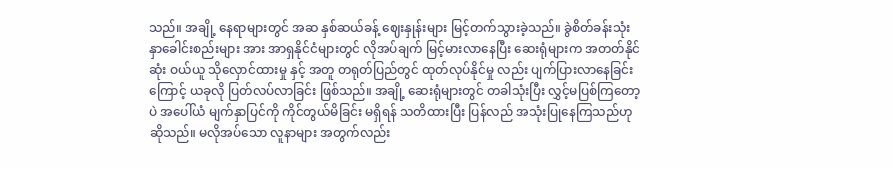သည်။ အချို့ နေရာများတွင် အဆ နှစ်ဆယ်ခန့် ဈေးနှုန်းများ မြင့်တက်သွားခဲ့သည်။ ခွဲစိတ်ခန်းသုံး နှာခေါင်းစည်းများ အား အာရှနိုင်ငံများတွင် လိုအပ်ချက် မြင့်မားလာနေပြီး ဆေးရုံများက အတတ်နိုင်ဆုံး ဝယ်ယူ သိုလှောင်ထားမှု နှင့် အတူ တရုတ်ပြည်တွင် ထုတ်လုပ်နိုင်မှု လည်း ပျက်ပြားလာနေခြင်းကြောင့် ယခုလို ပြတ်လပ်လာခြင်း ဖြစ်သည်။ အချို့ ဆေးရုံများတွင် တခါသုံးပြီး လွှင့်မပြစ်ကြတော့ပဲ အပေါ်ယံ မျက်နှာပြင်ကို ကိုင်တွယ်မိခြင်း မရှိရန် သတိထားပြီး ပြန်လည် အသုံးပြုနေကြသည်ဟု ဆိုသည်။ မလိုအပ်သော လူနာများ အတွက်လည်း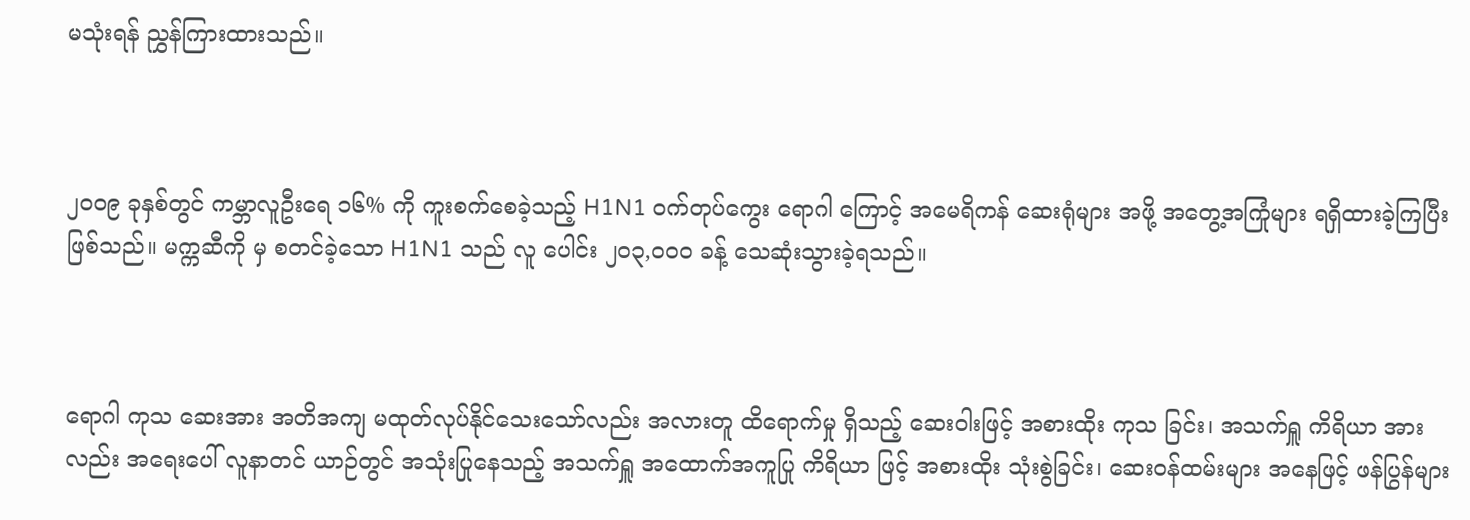မသုံးရန် ညွှန်ကြားထားသည်။



၂၀၀၉ ခုနှစ်တွင် ကမ္ဘာလူဦးရေ ၁၆% ကို ကူးစက်စေခဲ့သည့် H1N1 ဝက်တုပ်ကွေး ရောဂါ ကြောင့် အမေရိကန် ဆေးရုံများ အဖို့ အတွေ့အကြုံများ ရရှိထားခဲ့ကြပြီး ဖြစ်သည်။ မက္ကဆီကို မှ စတင်ခဲ့သော H1N1 သည် လူ ပေါင်း ၂၀၃,၀၀၀ ခန့် သေဆုံးသွားခဲ့ရသည်။



ရောဂါ ကုသ ဆေးအား အတိအကျ မထုတ်လုပ်နိုင်သေးသော်လည်း အလားတူ ထိရောက်မှု ရှိသည့် ဆေးဝါးဖြင့် အစားထိုး ကုသ ခြင်း၊ အသက်ရှူ ကိရိယာ အားလည်း အရေးပေါ် လူနာတင် ယာဉ်တွင် အသုံးပြုနေသည့် အသက်ရှူ အထောက်အကူပြု ကိရိယာ ဖြင့် အစားထိုး သုံးစွဲခြင်း၊ ဆေးဝန်ထမ်းများ အနေဖြင့် ဖန်ပြွန်များ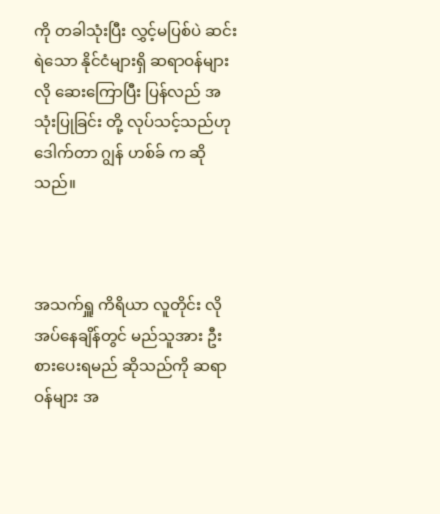ကို တခါသုံးပြီး လွှင့်မပြစ်ပဲ ဆင်းရဲသော နိုင်ငံများရှိ ဆရာဝန်များလို ဆေးကြောပြီး ပြန်လည် အသုံးပြုခြင်း တို့ လုပ်သင့်သည်ဟု ဒေါက်တာ ဂျွန် ဟစ်ခ် က ဆိုသည်။



အသက်ရှူ ကိရိယာ လူတိုင်း လိုအပ်နေချိန်တွင် မည်သူအား ဦးစားပေးရမည် ဆိုသည်ကို ဆရာဝန်များ အ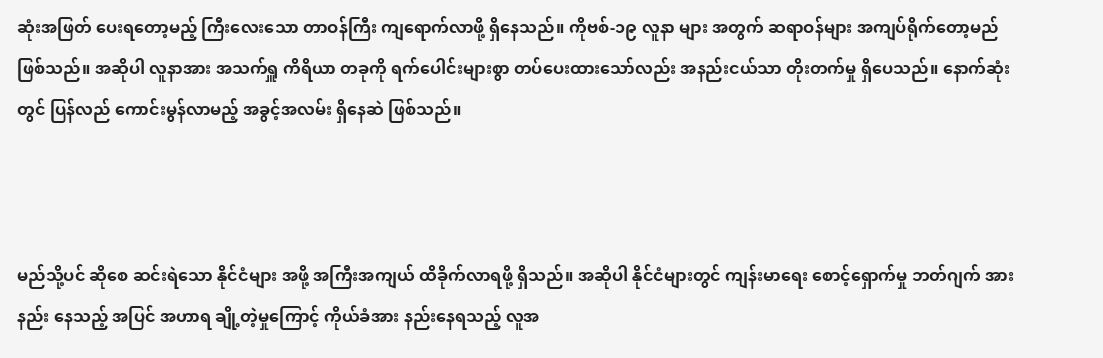ဆုံးအဖြတ် ပေးရတော့မည့် ကြီးလေးသော တာဝန်ကြီး ကျရောက်လာဖို့ ရှိနေသည်။ ကိုဗစ်-၁၉ လူနာ များ အတွက် ဆရာဝန်များ အကျပ်ရိုက်တော့မည် ဖြစ်သည်။ အဆိုပါ လူနာအား အသက်ရှူ ကိရိယာ တခုကို ရက်ပေါင်းများစွာ တပ်ပေးထားသော်လည်း အနည်းငယ်သာ တိုးတက်မှု ရှိပေသည်။ နောက်ဆုံးတွင် ပြန်လည် ကောင်းမွန်လာမည့် အခွင့်အလမ်း ရှိနေဆဲ ဖြစ်သည်။



မည်သို့ပင် ဆိုစေ ဆင်းရဲသော နိုင်ငံများ အဖို့ အကြီးအကျယ် ထိခိုက်လာရဖို့ ရှိသည်။ အဆိုပါ နိုင်ငံများတွင် ကျန်းမာရေး စောင့်ရှောက်မှု ဘတ်ဂျက် အားနည်း နေသည့် အပြင် အဟာရ ချို့တဲ့မှုကြောင့် ကိုယ်ခံအား နည်းနေရသည့် လူအ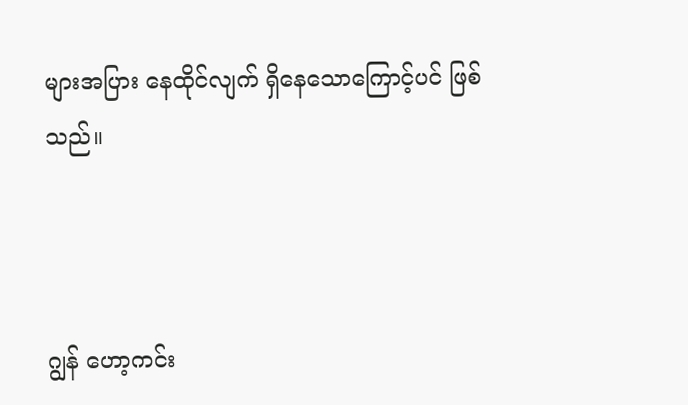များအပြား နေထိုင်လျက် ရှိနေသောကြောင့်ပင် ဖြစ်သည်။



ဂျွန် ဟော့ကင်း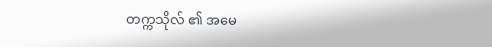တက္ကသိုလ် ၏ အမေ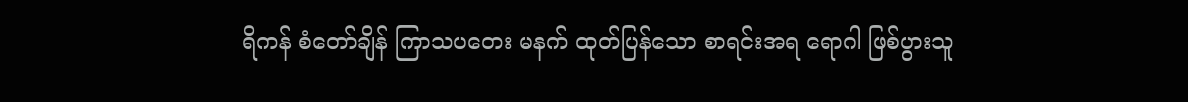ရိကန် စံတော်ချိန် ကြာသပတေး မနက် ထုတ်ပြန်သော စာရင်းအရ ရောဂါ ဖြစ်ပွားသူ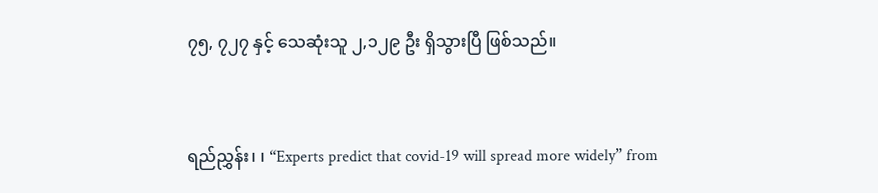၇၅, ၇၂၇ နှင့် သေဆုံးသူ ၂,၁၂၉ ဦး ရှိသွားပြီ ဖြစ်သည်။



ရည်ညွှန်း၊ ၊ “Experts predict that covid-19 will spread more widely” from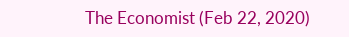The Economist (Feb 22, 2020)